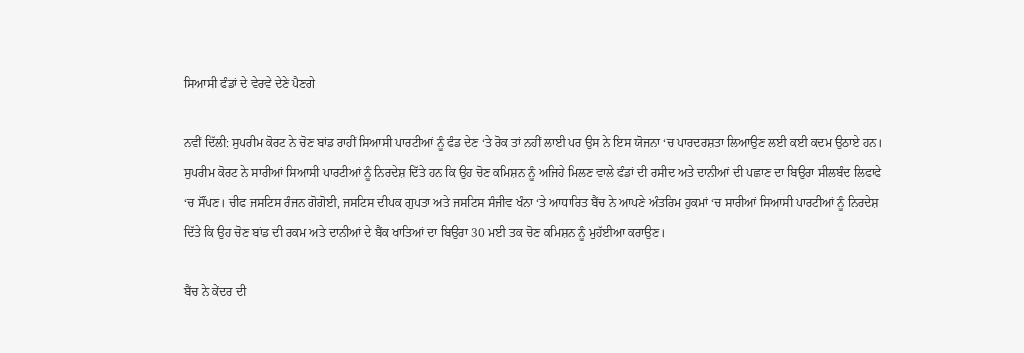ਸਿਆਸੀ ਫੰਡਾਂ ਦੇ ਵੇਰਵੇ ਦੇਣੇ ਪੈਣਗੇ

ਨਵੀਂ ਦਿੱਲੀ: ਸੁਪਰੀਮ ਕੋਰਟ ਨੇ ਚੋਣ ਬਾਂਡ ਰਾਹੀਂ ਸਿਆਸੀ ਪਾਰਟੀਆਂ ਨੂੰ ਫੰਡ ਦੇਣ ‘ਤੇ ਰੋਕ ਤਾਂ ਨਹੀਂ ਲਾਈ ਪਰ ਉਸ ਨੇ ਇਸ ਯੋਜਨਾ ‘ਚ ਪਾਰਦਰਸ਼ਤਾ ਲਿਆਉਣ ਲਈ ਕਈ ਕਦਮ ਉਠਾਏ ਹਨ।
ਸੁਪਰੀਮ ਕੋਰਟ ਨੇ ਸਾਰੀਆਂ ਸਿਆਸੀ ਪਾਰਟੀਆਂ ਨੂੰ ਨਿਰਦੇਸ਼ ਦਿੱਤੇ ਹਨ ਕਿ ਉਹ ਚੋਣ ਕਮਿਸ਼ਨ ਨੂੰ ਅਜਿਹੇ ਮਿਲਣ ਵਾਲੇ ਫੰਡਾਂ ਦੀ ਰਸੀਦ ਅਤੇ ਦਾਨੀਆਂ ਦੀ ਪਛਾਣ ਦਾ ਬਿਉਰਾ ਸੀਲਬੰਦ ਲਿਫਾਫੇ ‘ਚ ਸੌਂਪਣ। ਚੀਫ ਜਸਟਿਸ ਰੰਜਨ ਗੋਗੋਈ, ਜਸਟਿਸ ਦੀਪਕ ਗੁਪਤਾ ਅਤੇ ਜਸਟਿਸ ਸੰਜੀਵ ਖੰਨਾ ‘ਤੇ ਆਧਾਰਿਤ ਬੈਂਚ ਨੇ ਆਪਣੇ ਅੰਤਰਿਮ ਹੁਕਮਾਂ ‘ਚ ਸਾਰੀਆਂ ਸਿਆਸੀ ਪਾਰਟੀਆਂ ਨੂੰ ਨਿਰਦੇਸ਼ ਦਿੱਤੇ ਕਿ ਉਹ ਚੋਣ ਬਾਂਡ ਦੀ ਰਕਮ ਅਤੇ ਦਾਨੀਆਂ ਦੇ ਬੈਂਕ ਖਾਤਿਆਂ ਦਾ ਬਿਉਰਾ 30 ਮਈ ਤਕ ਚੋਣ ਕਮਿਸ਼ਨ ਨੂੰ ਮੁਹੱਈਆ ਕਰਾਉਣ।

ਬੈਂਚ ਨੇ ਕੇਂਦਰ ਦੀ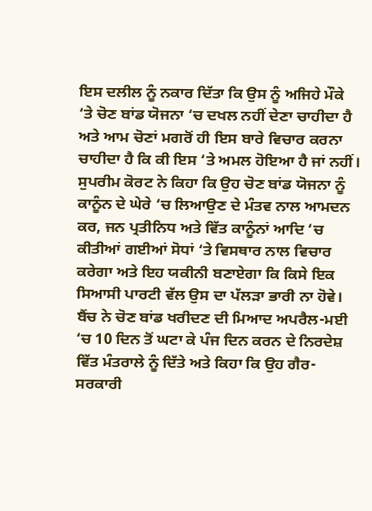ਇਸ ਦਲੀਲ ਨੂੰ ਨਕਾਰ ਦਿੱਤਾ ਕਿ ਉਸ ਨੂੰ ਅਜਿਹੇ ਮੌਕੇ ‘ਤੇ ਚੋਣ ਬਾਂਡ ਯੋਜਨਾ ‘ਚ ਦਖਲ ਨਹੀਂ ਦੇਣਾ ਚਾਹੀਦਾ ਹੈ ਅਤੇ ਆਮ ਚੋਣਾਂ ਮਗਰੋਂ ਹੀ ਇਸ ਬਾਰੇ ਵਿਚਾਰ ਕਰਨਾ ਚਾਹੀਦਾ ਹੈ ਕਿ ਕੀ ਇਸ ‘ਤੇ ਅਮਲ ਹੋਇਆ ਹੈ ਜਾਂ ਨਹੀਂ। ਸੁਪਰੀਮ ਕੋਰਟ ਨੇ ਕਿਹਾ ਕਿ ਉਹ ਚੋਣ ਬਾਂਡ ਯੋਜਨਾ ਨੂੰ ਕਾਨੂੰਨ ਦੇ ਘੇਰੇ ‘ਚ ਲਿਆਉਣ ਦੇ ਮੰਤਵ ਨਾਲ ਆਮਦਨ ਕਰ, ਜਨ ਪ੍ਰਤੀਨਿਧ ਅਤੇ ਵਿੱਤ ਕਾਨੂੰਨਾਂ ਆਦਿ ‘ਚ ਕੀਤੀਆਂ ਗਈਆਂ ਸੋਧਾਂ ‘ਤੇ ਵਿਸਥਾਰ ਨਾਲ ਵਿਚਾਰ ਕਰੇਗਾ ਅਤੇ ਇਹ ਯਕੀਨੀ ਬਣਾਏਗਾ ਕਿ ਕਿਸੇ ਇਕ ਸਿਆਸੀ ਪਾਰਟੀ ਵੱਲ ਉਸ ਦਾ ਪੱਲੜਾ ਭਾਰੀ ਨਾ ਹੋਵੇ। ਬੈਂਚ ਨੇ ਚੋਣ ਬਾਂਡ ਖਰੀਦਣ ਦੀ ਮਿਆਦ ਅਪਰੈਲ-ਮਈ ‘ਚ 10 ਦਿਨ ਤੋਂ ਘਟਾ ਕੇ ਪੰਜ ਦਿਨ ਕਰਨ ਦੇ ਨਿਰਦੇਸ਼ ਵਿੱਤ ਮੰਤਰਾਲੇ ਨੂੰ ਦਿੱਤੇ ਅਤੇ ਕਿਹਾ ਕਿ ਉਹ ਗੈਰ-ਸਰਕਾਰੀ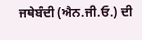ਜਥੇਬੰਦੀ (ਐਨ.ਜੀ.ਓ.) ਦੀ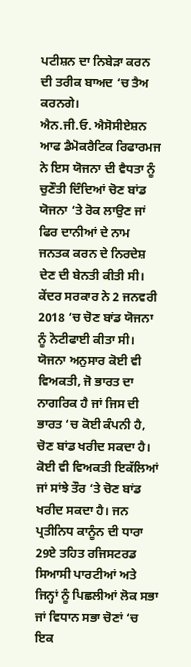ਪਟੀਸ਼ਨ ਦਾ ਨਿਬੇੜਾ ਕਰਨ ਦੀ ਤਰੀਕ ਬਾਅਦ ‘ਚ ਤੈਅ ਕਰਨਗੇ।
ਐਨ.ਜੀ.ਓ. ਐਸੋਸੀਏਸ਼ਨ ਆਫ ਡੈਮੋਕਰੈਟਿਕ ਰਿਫਾਰਮਜ ਨੇ ਇਸ ਯੋਜਨਾ ਦੀ ਵੈਧਤਾ ਨੂੰ ਚੁਣੌਤੀ ਦਿੰਦਿਆਂ ਚੋਣ ਬਾਂਡ ਯੋਜਨਾ ‘ਤੇ ਰੋਕ ਲਾਉਣ ਜਾਂ ਫਿਰ ਦਾਨੀਆਂ ਦੇ ਨਾਮ ਜਨਤਕ ਕਰਨ ਦੇ ਨਿਰਦੇਸ਼ ਦੇਣ ਦੀ ਬੇਨਤੀ ਕੀਤੀ ਸੀ। ਕੇਂਦਰ ਸਰਕਾਰ ਨੇ 2 ਜਨਵਰੀ 2018 ‘ਚ ਚੋਣ ਬਾਂਡ ਯੋਜਨਾ ਨੂੰ ਨੋਟੀਫਾਈ ਕੀਤਾ ਸੀ। ਯੋਜਨਾ ਅਨੁਸਾਰ ਕੋਈ ਵੀ ਵਿਅਕਤੀ, ਜੋ ਭਾਰਤ ਦਾ ਨਾਗਰਿਕ ਹੈ ਜਾਂ ਜਿਸ ਦੀ ਭਾਰਤ ‘ਚ ਕੋਈ ਕੰਪਨੀ ਹੈ, ਚੋਣ ਬਾਂਡ ਖਰੀਦ ਸਕਦਾ ਹੈ। ਕੋਈ ਵੀ ਵਿਅਕਤੀ ਇਕੱਲਿਆਂ ਜਾਂ ਸਾਂਝੇ ਤੌਰ ‘ਤੇ ਚੋਣ ਬਾਂਡ ਖਰੀਦ ਸਕਦਾ ਹੈ। ਜਨ ਪ੍ਰਤੀਨਿਧ ਕਾਨੂੰਨ ਦੀ ਧਾਰਾ 29ਏ ਤਹਿਤ ਰਜਿਸਟਰਡ ਸਿਆਸੀ ਪਾਰਟੀਆਂ ਅਤੇ ਜਿਨ੍ਹਾਂ ਨੂੰ ਪਿਛਲੀਆਂ ਲੋਕ ਸਭਾ ਜਾਂ ਵਿਧਾਨ ਸਭਾ ਚੋਣਾਂ ‘ਚ ਇਕ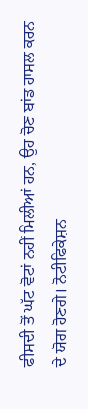ਫੀਸਦੀ ਤੋਂ ਘੱਟ ਵੋਟਾਂ ਨਹੀਂ ਮਿਲੀਆਂ ਹਨ, ਉਹ ਚੋਣ ਬਾਂਡ ਹਾਸਲ ਕਰਨ ਦੇ ਯੋਗ ਹੋਣਗੇ। ਨੋਟੀਫਿਕੇਸ਼ਨ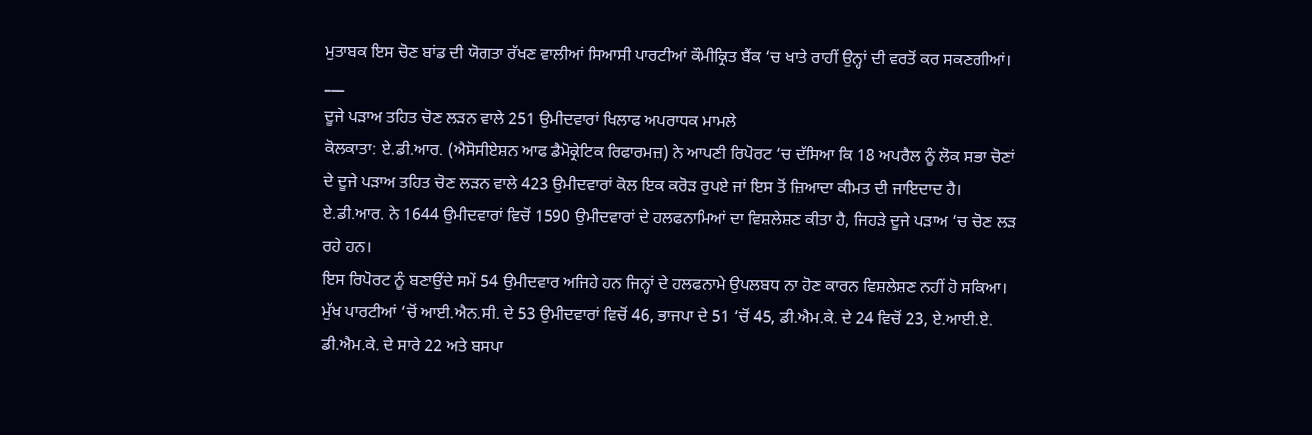ਮੁਤਾਬਕ ਇਸ ਚੋਣ ਬਾਂਡ ਦੀ ਯੋਗਤਾ ਰੱਖਣ ਵਾਲੀਆਂ ਸਿਆਸੀ ਪਾਰਟੀਆਂ ਕੌਮੀਕ੍ਰਿਤ ਬੈਂਕ ‘ਚ ਖਾਤੇ ਰਾਹੀਂ ਉਨ੍ਹਾਂ ਦੀ ਵਰਤੋਂ ਕਰ ਸਕਣਗੀਆਂ।
___
ਦੂਜੇ ਪੜਾਅ ਤਹਿਤ ਚੋਣ ਲੜਨ ਵਾਲੇ 251 ਉਮੀਦਵਾਰਾਂ ਖਿਲਾਫ ਅਪਰਾਧਕ ਮਾਮਲੇ
ਕੋਲਕਾਤਾ: ਏ.ਡੀ.ਆਰ. (ਐਸੋਸੀਏਸ਼ਨ ਆਫ ਡੈਮੋਕ੍ਰੇਟਿਕ ਰਿਫਾਰਮਜ਼) ਨੇ ਆਪਣੀ ਰਿਪੋਰਟ ‘ਚ ਦੱਸਿਆ ਕਿ 18 ਅਪਰੈਲ ਨੂੰ ਲੋਕ ਸਭਾ ਚੋਣਾਂ ਦੇ ਦੂਜੇ ਪੜਾਅ ਤਹਿਤ ਚੋਣ ਲੜਨ ਵਾਲੇ 423 ਉਮੀਦਵਾਰਾਂ ਕੋਲ ਇਕ ਕਰੋੜ ਰੁਪਏ ਜਾਂ ਇਸ ਤੋਂ ਜ਼ਿਆਦਾ ਕੀਮਤ ਦੀ ਜਾਇਦਾਦ ਹੈ। ਏ.ਡੀ.ਆਰ. ਨੇ 1644 ਉਮੀਦਵਾਰਾਂ ਵਿਚੋਂ 1590 ਉਮੀਦਵਾਰਾਂ ਦੇ ਹਲਫਨਾਮਿਆਂ ਦਾ ਵਿਸ਼ਲੇਸ਼ਣ ਕੀਤਾ ਹੈ, ਜਿਹੜੇ ਦੂਜੇ ਪੜਾਅ ‘ਚ ਚੋਣ ਲੜ ਰਹੇ ਹਨ।
ਇਸ ਰਿਪੋਰਟ ਨੂੰ ਬਣਾਉਂਦੇ ਸਮੇਂ 54 ਉਮੀਦਵਾਰ ਅਜਿਹੇ ਹਨ ਜਿਨ੍ਹਾਂ ਦੇ ਹਲਫਨਾਮੇ ਉਪਲਬਧ ਨਾ ਹੋਣ ਕਾਰਨ ਵਿਸ਼ਲੇਸ਼ਣ ਨਹੀਂ ਹੋ ਸਕਿਆ। ਮੁੱਖ ਪਾਰਟੀਆਂ ‘ਚੋਂ ਆਈ.ਐਨ.ਸੀ. ਦੇ 53 ਉਮੀਦਵਾਰਾਂ ਵਿਚੋਂ 46, ਭਾਜਪਾ ਦੇ 51 ‘ਚੋਂ 45, ਡੀ.ਐਮ.ਕੇ. ਦੇ 24 ਵਿਚੋਂ 23, ਏ.ਆਈ.ਏ. ਡੀ.ਐਮ.ਕੇ. ਦੇ ਸਾਰੇ 22 ਅਤੇ ਬਸਪਾ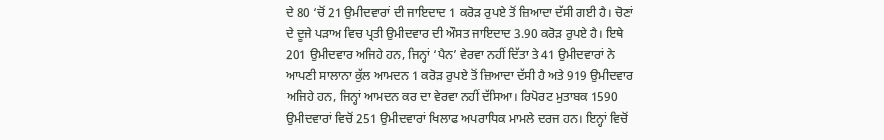ਦੇ 80 ‘ਚੋਂ 21 ਉਮੀਦਵਾਰਾਂ ਦੀ ਜਾਇਦਾਦ 1 ਕਰੋੜ ਰੁਪਏ ਤੋਂ ਜ਼ਿਆਦਾ ਦੱਸੀ ਗਈ ਹੈ। ਚੋਣਾਂ ਦੇ ਦੂਜੇ ਪੜਾਅ ਵਿਚ ਪ੍ਰਤੀ ਉਮੀਦਵਾਰ ਦੀ ਔਸਤ ਜਾਇਦਾਦ 3.90 ਕਰੋੜ ਰੁਪਏ ਹੈ। ਇਥੇ 201 ਉਮੀਦਵਾਰ ਅਜਿਹੇ ਹਨ, ਜਿਨ੍ਹਾਂ ‘ਪੈਨ’ ਵੇਰਵਾ ਨਹੀਂ ਦਿੱਤਾ ਤੇ 41 ਉਮੀਦਵਾਰਾਂ ਨੇ ਆਪਣੀ ਸਾਲਾਨਾ ਕੁੱਲ ਆਮਦਨ 1 ਕਰੋੜ ਰੁਪਏ ਤੋਂ ਜ਼ਿਆਦਾ ਦੱਸੀ ਹੈ ਅਤੇ 919 ਉਮੀਦਵਾਰ ਅਜਿਹੇ ਹਨ, ਜਿਨ੍ਹਾਂ ਆਮਦਨ ਕਰ ਦਾ ਵੇਰਵਾ ਨਹੀਂ ਦੱਸਿਆ। ਰਿਪੋਰਟ ਮੁਤਾਬਕ 1590 ਉਮੀਦਵਾਰਾਂ ਵਿਚੋਂ 251 ਉਮੀਦਵਾਰਾਂ ਖਿਲਾਫ ਅਪਰਾਧਿਕ ਮਾਮਲੇ ਦਰਜ ਹਨ। ਇਨ੍ਹਾਂ ਵਿਚੋਂ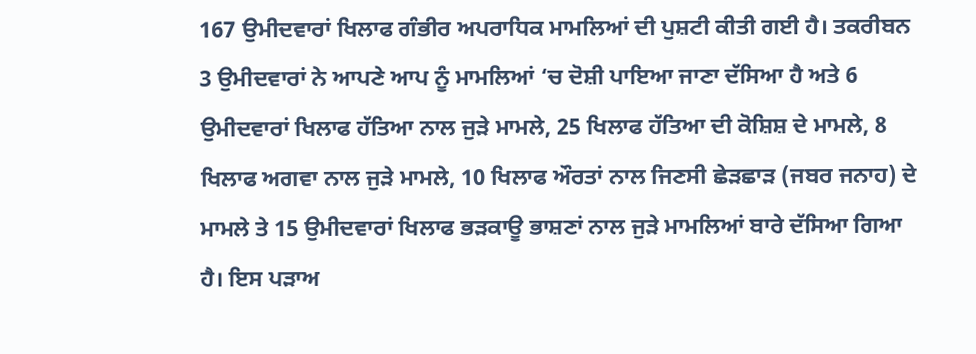167 ਉਮੀਦਵਾਰਾਂ ਖਿਲਾਫ ਗੰਭੀਰ ਅਪਰਾਧਿਕ ਮਾਮਲਿਆਂ ਦੀ ਪੁਸ਼ਟੀ ਕੀਤੀ ਗਈ ਹੈ। ਤਕਰੀਬਨ 3 ਉਮੀਦਵਾਰਾਂ ਨੇ ਆਪਣੇ ਆਪ ਨੂੰ ਮਾਮਲਿਆਂ ‘ਚ ਦੋਸ਼ੀ ਪਾਇਆ ਜਾਣਾ ਦੱਸਿਆ ਹੈ ਅਤੇ 6 ਉਮੀਦਵਾਰਾਂ ਖਿਲਾਫ ਹੱਤਿਆ ਨਾਲ ਜੁੜੇ ਮਾਮਲੇ, 25 ਖਿਲਾਫ ਹੱਤਿਆ ਦੀ ਕੋਸ਼ਿਸ਼ ਦੇ ਮਾਮਲੇ, 8 ਖਿਲਾਫ ਅਗਵਾ ਨਾਲ ਜੁੜੇ ਮਾਮਲੇ, 10 ਖਿਲਾਫ ਔਰਤਾਂ ਨਾਲ ਜਿਣਸੀ ਛੇੜਛਾੜ (ਜਬਰ ਜਨਾਹ) ਦੇ ਮਾਮਲੇ ਤੇ 15 ਉਮੀਦਵਾਰਾਂ ਖਿਲਾਫ ਭੜਕਾਊ ਭਾਸ਼ਣਾਂ ਨਾਲ ਜੁੜੇ ਮਾਮਲਿਆਂ ਬਾਰੇ ਦੱਸਿਆ ਗਿਆ ਹੈ। ਇਸ ਪੜਾਅ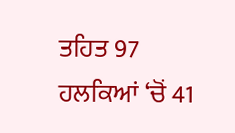ਤਹਿਤ 97 ਹਲਕਿਆਂ ‘ਚੋਂ 41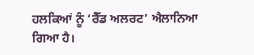ਹਲਕਿਆਂ ਨੂੰ ‘ਰੈੱਡ ਅਲਰਟ’ ਐਲਾਨਿਆ ਗਿਆ ਹੈ।